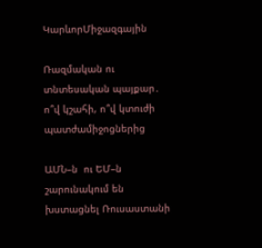ԿարևորՄիջազգային

Ռազմական ու տնտեսական պայքար․ ո՞վ կշահի, ո՞վ կտուժի պատժամիջոցներից

ԱՄՆ–ն  ու ԵՄ–ն շարունակում են խստացնել Ռուսաստանի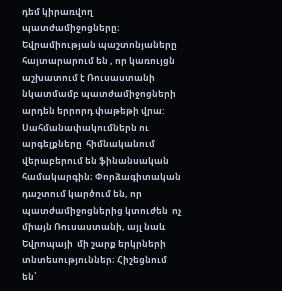դեմ կիրառվող  պատժամիջոցները։ Եվրամիության պաշտոնյաները հայտարարում են , որ կառույցն  աշխատում է Ռուսաստանի նկատմամբ պատժամիջոցների արդեն երրորդ փաթեթի վրա: Սահմանափակումներն ու արգելքները  հիմնականում վերաբերում են ֆինանսական համակարգին։ Փորձագիտական դաշտում կարծում են, որ պատժամիջոցներից կտուժեն  ոչ միայն Ռուսաստանի, այլ նաև Եվրոպայի  մի շարք երկրների տնտեսություններ։ Հիշեցնում են՝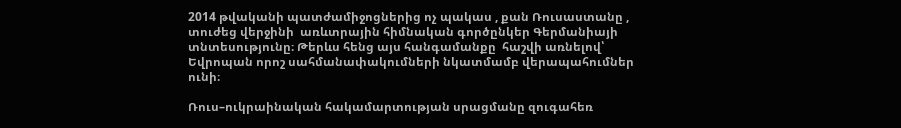2014 թվականի պատժամիջոցներից ոչ պակաս , քան Ռուսաստանը , տուժեց վերջինի  առևտրային հիմնական գործընկեր Գերմանիայի տնտեսությունը։ Թերևս հենց այս հանգամանքը  հաշվի առնելով՝ Եվրոպան որոշ սահմանափակումների նկատմամբ վերապահումներ ունի։

Ռուս–ուկրաինական հակամարտության սրացմանը զուգահեռ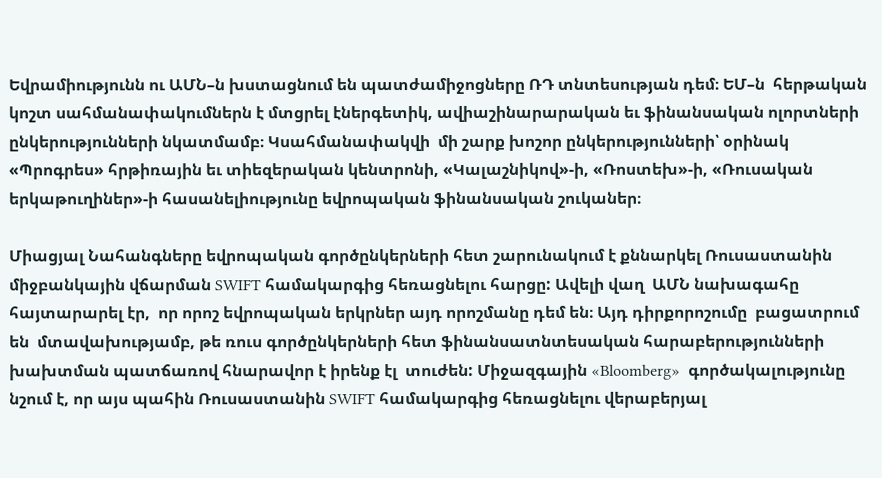Եվրամիությունն ու ԱՄՆ–ն խստացնում են պատժամիջոցները ՌԴ տնտեսության դեմ։ ԵՄ–ն  հերթական կոշտ սահմանափակումներն է մտցրել էներգետիկ, ավիաշինարարական եւ ֆինանսական ոլորտների ընկերությունների նկատմամբ։ Կսահմանափակվի  մի շարք խոշոր ընկերությունների՝ օրինակ «Պրոգրես» հրթիռային եւ տիեզերական կենտրոնի, «Կալաշնիկով»-ի, «Ռոստեխ»-ի, «Ռուսական երկաթուղիներ»-ի հասանելիությունը եվրոպական ֆինանսական շուկաներ։

Միացյալ Նահանգները եվրոպական գործընկերների հետ շարունակում է քննարկել Ռուսաստանին միջբանկային վճարման SWIFT համակարգից հեռացնելու հարցը: Ավելի վաղ  ԱՄՆ նախագահը հայտարարել էր,  որ որոշ եվրոպական երկրներ այդ որոշմանը դեմ են։ Այդ դիրքորոշումը  բացատրում են  մտավախությամբ, թե ռուս գործընկերների հետ ֆինանսատնտեսական հարաբերությունների խախտման պատճառով հնարավոր է իրենք էլ  տուժեն: Միջազգային «Bloomberg»  գործակալությունը նշում է, որ այս պահին Ռուսաստանին SWIFT համակարգից հեռացնելու վերաբերյալ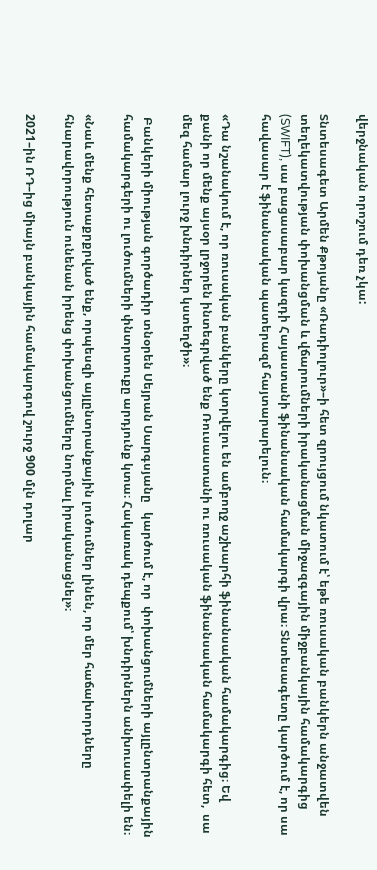վերջնական որոշում դեռ չկա:

Տնտեսագետ Արմեն Քթոյանը «Ռադիոլուր»–ի հետ զրույցում նկատում է՝ եթե ռուսական բանկերն անջատվեն տեղեկատվության փոխանցման և վճարումների իրականացման միջազգային միջբանկային համակարգից (SWIFT), սա բացասաբար կազդի Հայաստանի ֆինանսական համակարգի վրա։ Տնտեսագետը կարծում է, որ սա հավասար է ֆինանսական պատերազմ հայտարարելուն։

«Դա նշանակում է, որ ռուսական բանկերը կտրվելու են ամբողջ աշխարհի ֆինանսական համակարգից։ Եվ քանի որ մենք այսօր լրջորեն ինտեգրված ենք Ռուսաստանի ու ռուսական ֆինանսական համակարգի հետ,  սա մեզ համար լուրջ խնդիրներ կստեղծի»։

 Բանկերի միության գործադիր տնօրեն Սեյրան Սարգսյանը   կարծում է, որ  փոխանցումների այլընտրանքային համակարգերի ու լուծումների փնտրտուքը արդյունք կտա։ Հակառակ դեպքում՝ խնդիրներն անխուսափելի են։

«Նաև մենք հետաքրքրված ենք, որպեսզի այլընտրանքային լուծումներ լինեն, որ մեր հաճախորդները հնարավորություն ունենան իրենց փոխանցումները նորմալ իրականացնել»։

2021–ին ՌԴ–ից միայն բանկային համակարգով շուրջ 900 մլն դոլար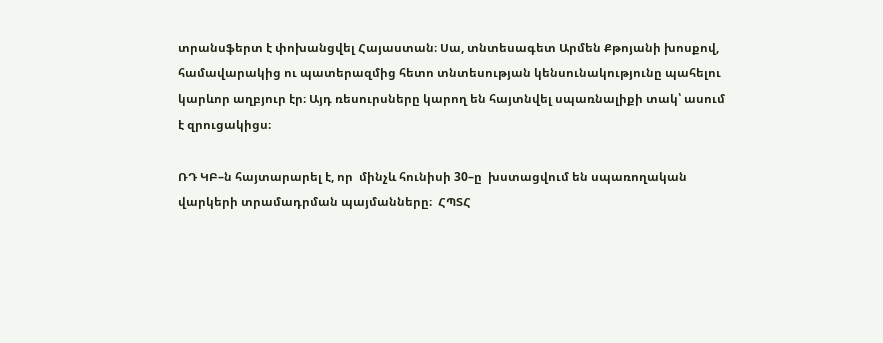տրանսֆերտ է փոխանցվել Հայաստան։ Սա, տնտեսագետ Արմեն Քթոյանի խոսքով, համավարակից ու պատերազմից հետո տնտեսության կենսունակությունը պահելու կարևոր աղբյուր էր։ Այդ ռեսուրսները կարող են հայտնվել սպառնալիքի տակ՝ ասում է զրուցակիցս։

ՌԴ ԿԲ–ն հայտարարել է, որ  մինչև հունիսի 30–ը  խստացվում են սպառողական վարկերի տրամադրման պայմանները։  ՀՊՏՀ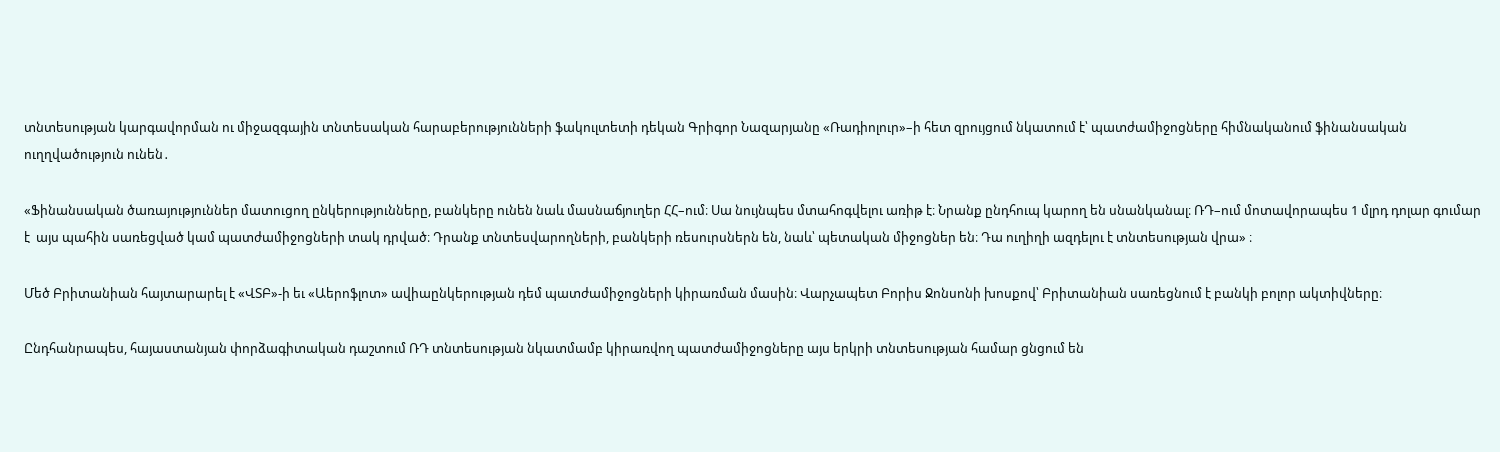տնտեսության կարգավորման ու միջազգային տնտեսական հարաբերությունների ֆակուլտետի դեկան Գրիգոր Նազարյանը «Ռադիոլուր»–ի հետ զրույցում նկատում է՝ պատժամիջոցները հիմնականում ֆինանսական ուղղվածություն ունեն․

«Ֆինանսական ծառայություններ մատուցող ընկերությունները, բանկերը ունեն նաև մասնաճյուղեր ՀՀ–ում։ Սա նույնպես մտահոգվելու առիթ է։ Նրանք ընդհուպ կարող են սնանկանալ։ ՌԴ–ում մոտավորապես 1 մլրդ դոլար գումար է  այս պահին սառեցված կամ պատժամիջոցների տակ դրված։ Դրանք տնտեսվարողների, բանկերի ռեսուրսներն են, նաև՝ պետական միջոցներ են։ Դա ուղիղի ազդելու է տնտեսության վրա» ։

Մեծ Բրիտանիան հայտարարել է «ՎՏԲ»-ի եւ «Աերոֆլոտ» ավիաընկերության դեմ պատժամիջոցների կիրառման մասին։ Վարչապետ Բորիս Ջոնսոնի խոսքով՝ Բրիտանիան սառեցնում է բանկի բոլոր ակտիվները։

Ընդհանրապես, հայաստանյան փորձագիտական դաշտում ՌԴ տնտեսության նկատմամբ կիրառվող պատժամիջոցները այս երկրի տնտեսության համար ցնցում են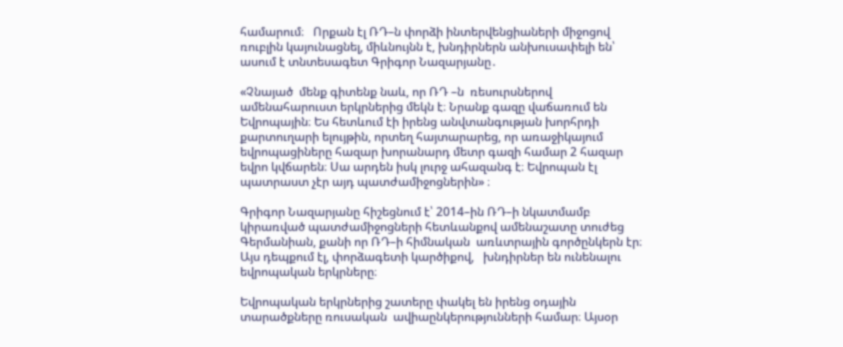համարում։   Որքան էլ ՌԴ–ն փորձի ինտերվենցիաների միջոցով ռուբլին կայունացնել, միևնույնն է, խնդիրներն անխուսափելի են՝ ասում է տնտեսագետ Գրիգոր Նազարյանը․

«Չնայած  մենք գիտենք նաև, որ ՌԴ –ն  ռեսուրսներով ամենահարուստ երկրներից մեկն է։ Նրանք գազը վաճառում են Եվրոպային։ Ես հետևում էի իրենց անվտանգության խորհրդի քարտուղարի ելույթին, որտեղ հայտարարեց, որ առաջիկայում եվրոպացիները հազար խորանարդ մետր գազի համար 2 հազար եվրո կվճարեն։ Սա արդեն իսկ լուրջ ահազանգ է։ Եվրոպան էլ պատրաստ չէր այդ պատժամիջոցներին» ։

Գրիգոր Նազարյանը հիշեցնում է՝ 2014–ին ՌԴ–ի նկատմամբ կիրառված պատժամիջոցների հետևանքով ամենաշատը տուժեց  Գերմանիան, քանի որ ՌԴ–ի հիմնական  առևտրային գործընկերն էր։ Այս դեպքում էլ, փորձագետի կարծիքով,   խնդիրներ են ունենալու եվրոպական երկրները։

Եվրոպական երկրներից շատերը փակել են իրենց օդային տարածքները ռուսական  ավիաընկերությունների համար։ Այսօր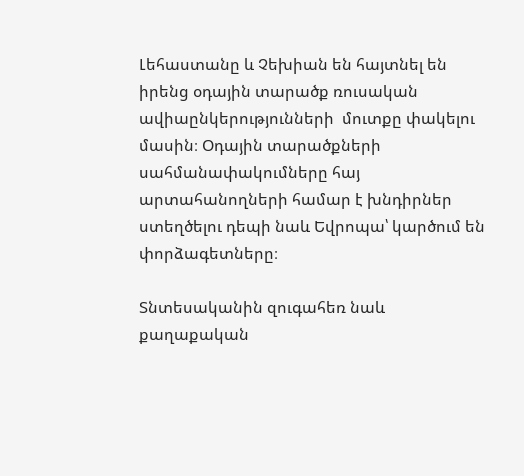Լեհաստանը և Չեխիան են հայտնել են իրենց օդային տարածք ռուսական ավիաընկերությունների  մուտքը փակելու մասին։ Օդային տարածքների սահմանափակումները հայ արտահանողների համար է խնդիրներ ստեղծելու դեպի նաև Եվրոպա՝ կարծում են փորձագետները։

Տնտեսականին զուգահեռ նաև  քաղաքական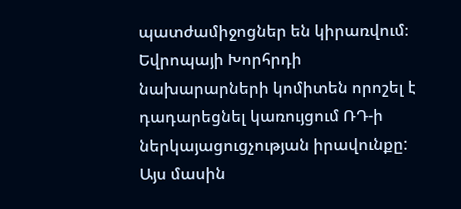պատժամիջոցներ են կիրառվում։  Եվրոպայի Խորհրդի նախարարների կոմիտեն որոշել է  դադարեցնել կառույցում ՌԴ-ի ներկայացուցչության իրավունքը: Այս մասին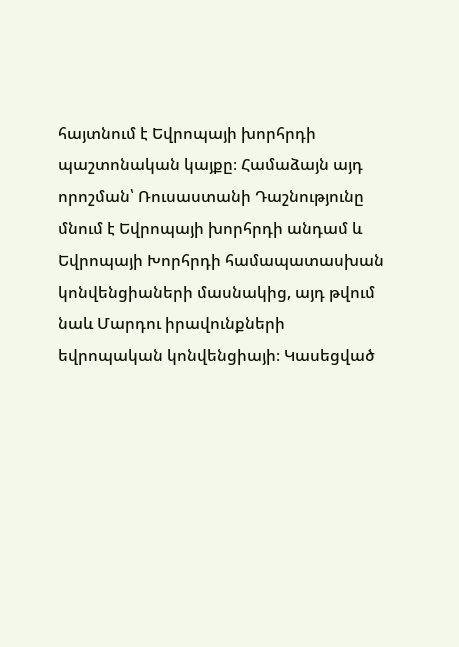հայտնում է Եվրոպայի խորհրդի պաշտոնական կայքը։ Համաձայն այդ որոշման՝ Ռուսաստանի Դաշնությունը մնում է Եվրոպայի խորհրդի անդամ և Եվրոպայի Խորհրդի համապատասխան կոնվենցիաների մասնակից, այդ թվում նաև Մարդու իրավունքների եվրոպական կոնվենցիայի։ Կասեցված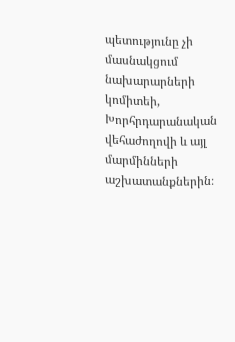պետությունը չի մասնակցում նախարարների կոմիտեի, Խորհրդարանական վեհաժողովի և այլ մարմինների աշխատանքներին։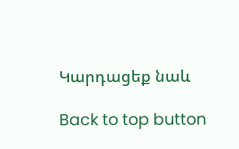Կարդացեք նաև

Back to top button